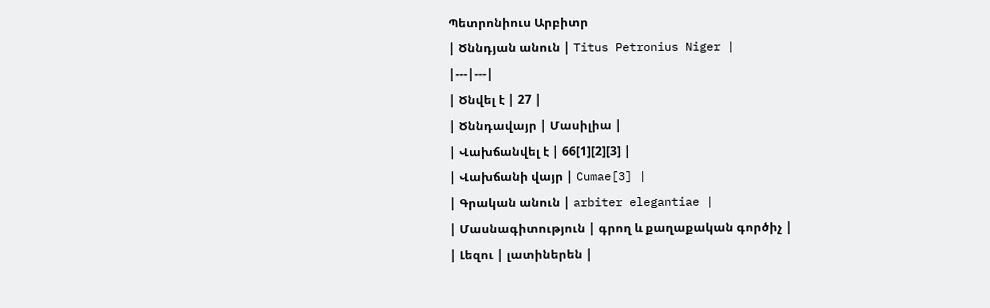Պետրոնիուս Արբիտր
| Ծննդյան անուն | Titus Petronius Niger |
|---|---|
| Ծնվել է | 27 |
| Ծննդավայր | Մասիլիա |
| Վախճանվել է | 66[1][2][3] |
| Վախճանի վայր | Cumae[3] |
| Գրական անուն | arbiter elegantiae |
| Մասնագիտություն | գրող և քաղաքական գործիչ |
| Լեզու | լատիներեն |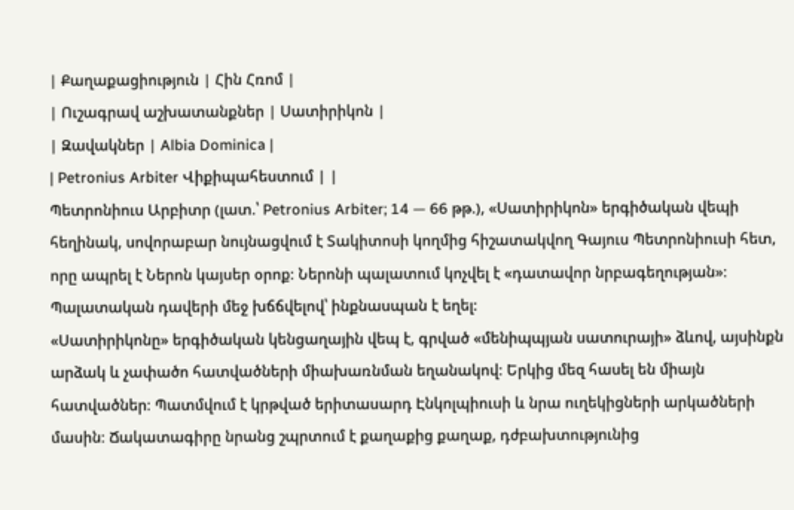| Քաղաքացիություն | Հին Հռոմ |
| Ուշագրավ աշխատանքներ | Սատիրիկոն |
| Զավակներ | Albia Dominica |
| Petronius Arbiter Վիքիպահեստում | |
Պետրոնիուս Արբիտր (լատ.՝ Petronius Arbiter; 14 — 66 թթ.), «Սատիրիկոն» երգիծական վեպի հեղինակ, սովորաբար նույնացվում է Տակիտոսի կողմից հիշատակվող Գայուս Պետրոնիուսի հետ, որը ապրել է Ներոն կայսեր օրոք։ Ներոնի պալատում կոչվել է «դատավոր նրբագեղության»։ Պալատական դավերի մեջ խճճվելով՝ ինքնասպան է եղել։
«Սատիրիկոնը» երգիծական կենցաղային վեպ է, գրված «մենիպպյան սատուրայի» ձևով, այսինքն արձակ և չափածո հատվածների միախառնման եղանակով։ Երկից մեզ հասել են միայն հատվածներ։ Պատմվում է կրթված երիտասարդ Էնկոլպիուսի և նրա ուղեկիցների արկածների մասին։ Ճակատագիրը նրանց շպրտում է քաղաքից քաղաք, դժբախտությունից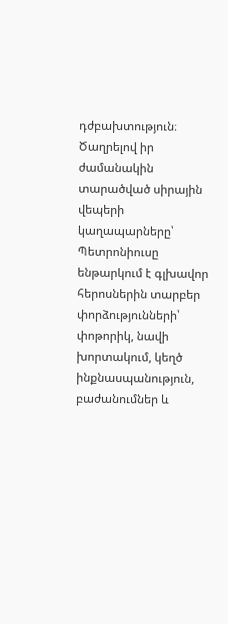դժբախտություն։ Ծաղրելով իր ժամանակին տարածված սիրային վեպերի կաղապարները՝ Պետրոնիուսը ենթարկում է գլխավոր հերոսներին տարբեր փորձությունների՝ փոթորիկ, նավի խորտակում, կեղծ ինքնասպանություն, բաժանումներ և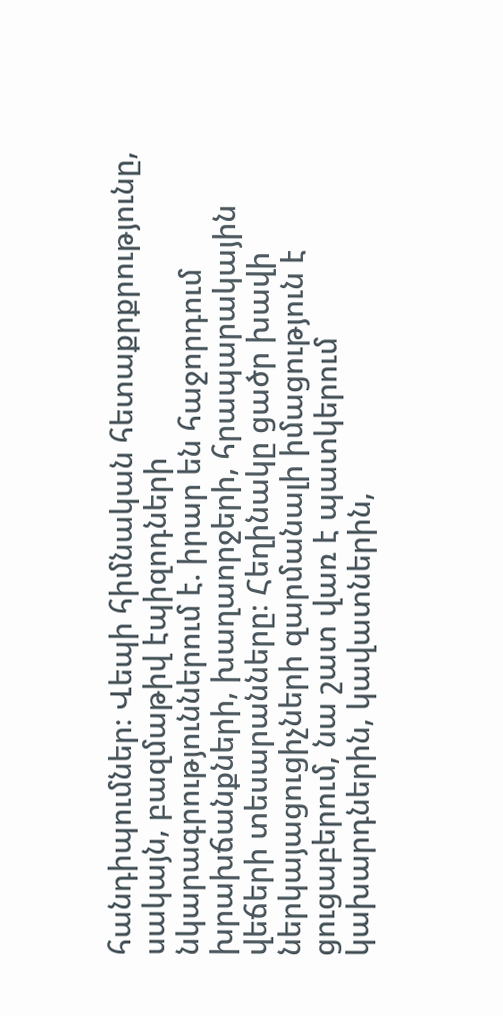հանդիպումներ։ Վեպի հիմնական հետաքրքրությունը, սակայն, բազմաթիվ էպիզոդների նկարագրություններում է. իրար են հաջորդում խրախճանքների, խաղաորջերի, հրապարակային վեճերի տեսարանները։ Հեղինակը ցածր խավի ներկայացուցիչների զարմանալի իմացություն է ցուցաբերում, նա շատ վառ է պատկերում կախարդներին, կավատներին,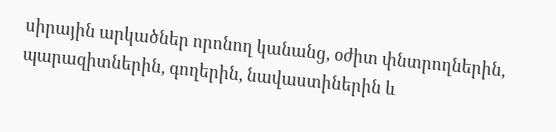սիրային արկածներ որոնող կանանց, օժիտ փնտրողներին, պարազիտներին, գողերին, նավաստիներին և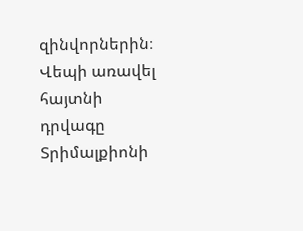զինվորներին։
Վեպի առավել հայտնի դրվագը Տրիմալքիոնի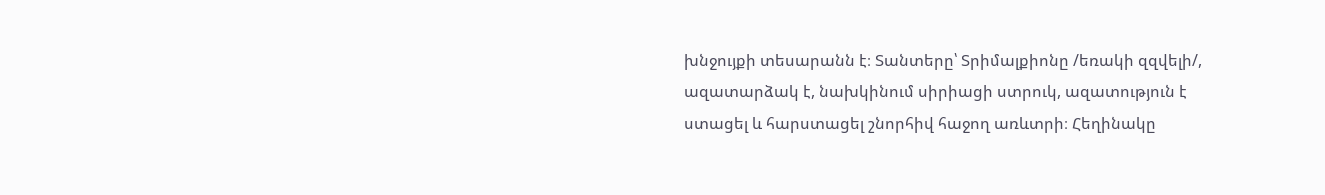խնջույքի տեսարանն է։ Տանտերը՝ Տրիմալքիոնը /եռակի զզվելի/, ազատարձակ է, նախկինում սիրիացի ստրուկ, ազատություն է ստացել և հարստացել շնորհիվ հաջող առևտրի։ Հեղինակը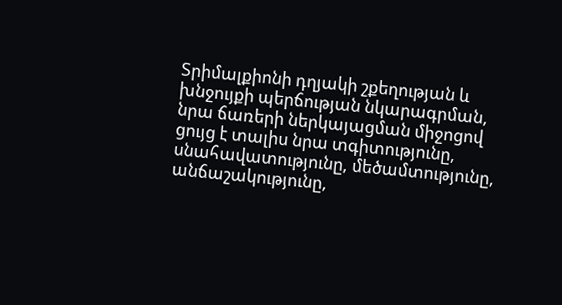Տրիմալքիոնի դղյակի շքեղության և խնջույքի պերճության նկարագրման, նրա ճառերի ներկայացման միջոցով ցույց է տալիս նրա տգիտությունը, սնահավատությունը, մեծամտությունը, անճաշակությունը,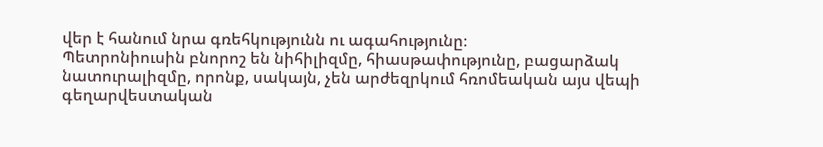վեր է հանում նրա գռեհկությունն ու ագահությունը։
Պետրոնիուսին բնորոշ են նիհիլիզմը, հիասթափությունը, բացարձակ նատուրալիզմը, որոնք, սակայն, չեն արժեզրկում հռոմեական այս վեպի գեղարվեստական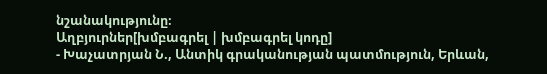նշանակությունը։
Աղբյուրներ[խմբագրել | խմբագրել կոդը]
- Խաչատրյան Ն., Անտիկ գրականության պատմություն, Երևան,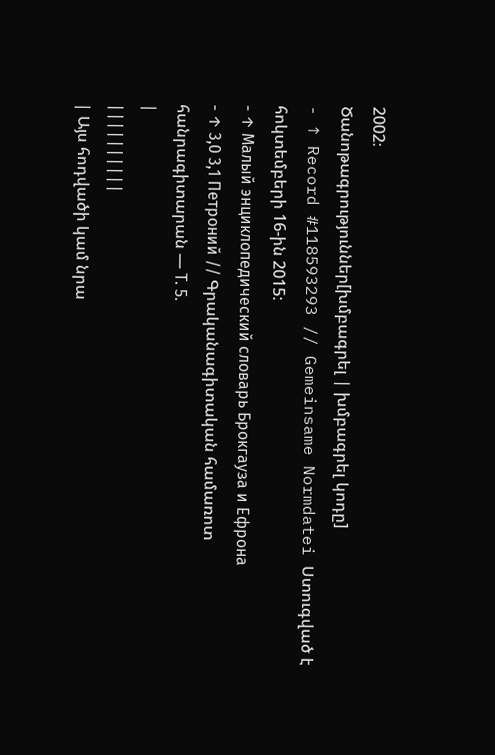2002։
Ծանոթագրություններ[խմբագրել | խմբագրել կոդը]
- ↑ Record #118593293 // Gemeinsame Normdatei Ստուգված է հոկտեմբերի 16-ին 2015:
- ↑ Малый энциклопедический словарь Брокгауза и Ефрона
- ↑ 3,0 3,1 Петроний // Գրականագիտական համառոտ հանրագիտարան — Т. 5.
|
||||||||||
| Այս հոդվածի կամ նրա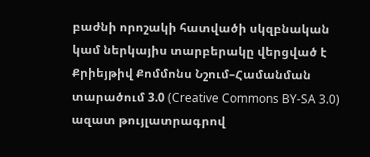բաժնի որոշակի հատվածի սկզբնական կամ ներկայիս տարբերակը վերցված է Քրիեյթիվ Քոմմոնս Նշում–Համանման տարածում 3.0 (Creative Commons BY-SA 3.0) ազատ թույլատրագրով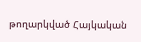թողարկված Հայկական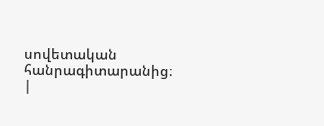սովետական հանրագիտարանից։ |